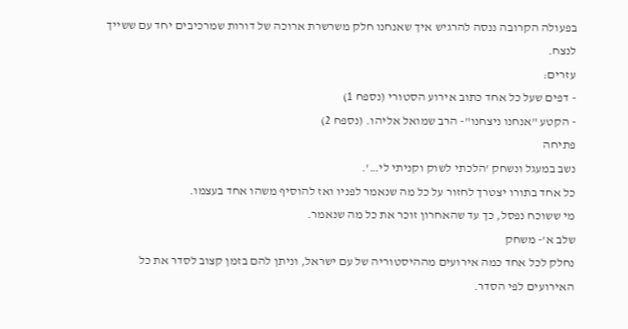בפעולה הקרובה ננסה להרגיש איך שאנחנו חלק משרשרת ארוכה של דורות שמרכיבים יחד עם ששייך לנצח.
עזרים:
- דפים שעל כל אחד כתוב אירוע הסטורי (נספח 1)
- הקטע "אנחנו ניצחנו"- הרב שמואל אליהו. (נספח 2)
פתיחה
נשב במעגל ונשחק 'הלכתי לשוק וקניתי לי…'.
כל אחד בתורו יצטרך לחזור על כל מה שנאמר לפניו ואז להוסיף משהו אחד בעצמו.
מי ששוכח נפסל, כך עד שהאחרון זוכר את כל מה שנאמר.
שלב א'- משחק
נחלק לכל אחד כמה אירועים מההיסטוריה של עם ישראל, וניתן להם בזמן קצוב לסדר את כל האירועים לפי הסדר.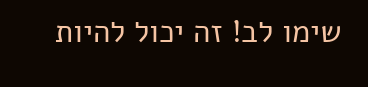שימו לב! זה יכול להיות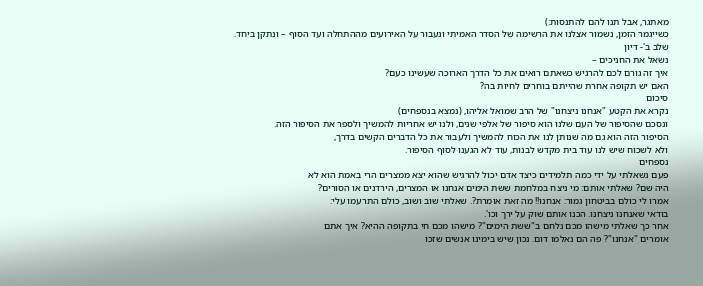מאתגר, אבל תנו להם להתנסות:)
כשייגמר הזמן, נשמור אצלנו את הרשימה של הסדר האמיתי ונעבור על האירועים מההתחלה ועד הסוף – ונתקן ביחד.
שלב ב'- דיון
נשאל את החניכים –
איך זה גורם לכם להרגיש כשאתם רואים את כל הדרך הארוכה שעשינו כעם?
האם יש תקופה אחרת שהייתם בוחרים לחיות בה?
סיכום
נקרא את הקטע "אנחנו ניצחנו" של הרב שמואל אליהו, (נמצא בנספחים)
ונסכם שהסיפור של העם שלנו הוא סיפור של אלפי שנים, ולנו יש אחריות להמשיך ולספר את הסיפור הזה.
הסיפור הזה הוא גם מה שנותן לנו את הכוח להמשיך ולעבור את כל הדברים הקשים בדרך,
ולא לשכוח שיש לנו עוד בית מקדש לבנות, עוד לא הגענו לסוף הסיפור.
נספחים
פעם נשאלתי על ידי כמה תלמידים כיצד אדם יכול להרגיש שהוא יצא ממצרים הרי באמת הוא לא
היה שם? שאלתי אותם: מי ניצח במלחמת ששת הימים אנחנו או המצרים, הירדנים או הסורים?
אמרו לי כולם בביטחון גמור: אנחנו!! מה זאת אומרת?. שאלתי שוב ושוב, כולם התרעמו עלי:
בודאי שאנחנו ניצחנו. הכנו אותם שוק על ירך וכו'.
אחר כך שאלתי מישהו מכם נלחם ב"ששת הימים"? מישהו מכם חי בתקופה ההיא? איך אתם
אומרים "אנחנו"? פה הם נאלמו דום. נכון שיש בימינו אנשים שזכו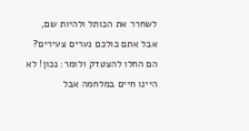לשחרר את הכותל ולהיות שם,
אבל אתם כולכם נערים צעירים? הם החלו להצטדק ולומר: נכון! לא היינו חיים במלחמה אבל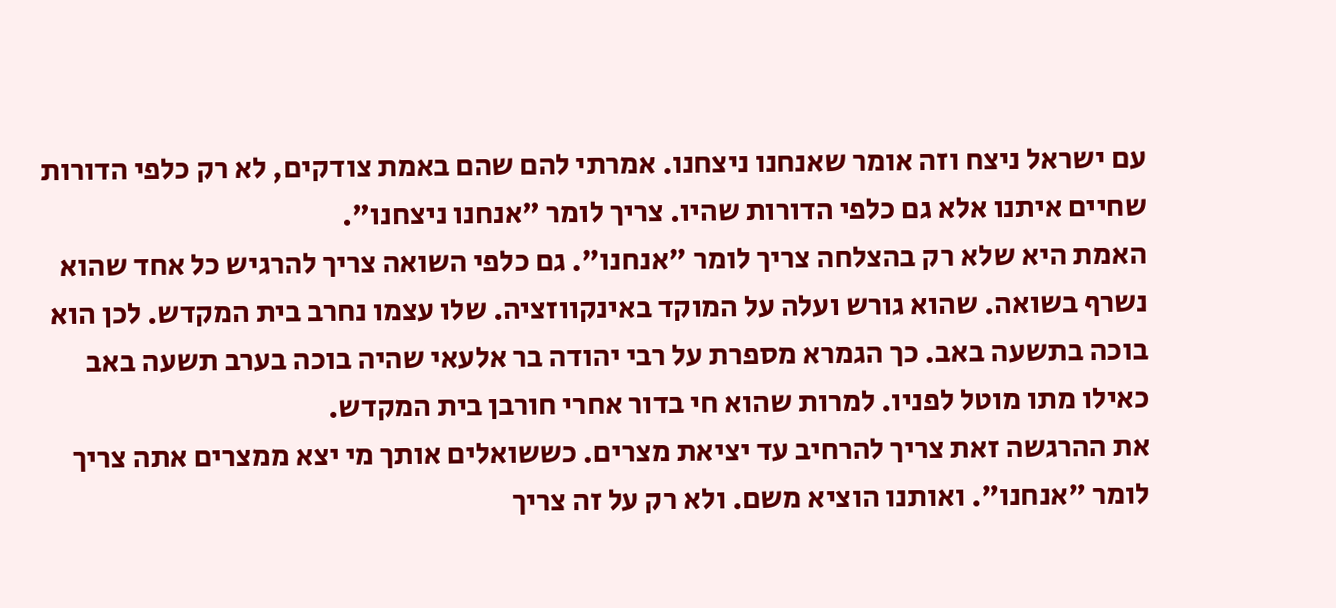עם ישראל ניצח וזה אומר שאנחנו ניצחנו. אמרתי להם שהם באמת צודקים, לא רק כלפי הדורות
שחיים איתנו אלא גם כלפי הדורות שהיו. צריך לומר "אנחנו ניצחנו".
האמת היא שלא רק בהצלחה צריך לומר "אנחנו". גם כלפי השואה צריך להרגיש כל אחד שהוא
נשרף בשואה. שהוא גורש ועלה על המוקד באינקווזציה. שלו עצמו נחרב בית המקדש. לכן הוא
בוכה בתשעה באב. כך הגמרא מספרת על רבי יהודה בר אלעאי שהיה בוכה בערב תשעה באב
כאילו מתו מוטל לפניו. למרות שהוא חי בדור אחרי חורבן בית המקדש.
את ההרגשה זאת צריך להרחיב עד יציאת מצרים. כששואלים אותך מי יצא ממצרים אתה צריך
לומר "אנחנו". ואותנו הוציא משם. ולא רק על זה צריך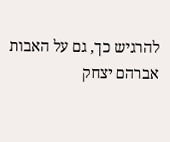להרגיש כך, גם על האבות אברהם יצחק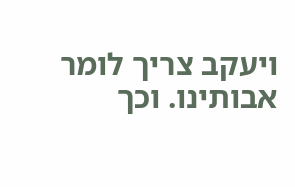ויעקב צריך לומר אבותינו. וכך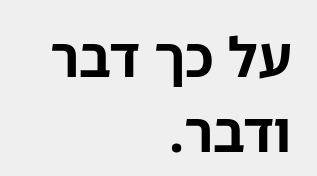על כך דבר ודבר.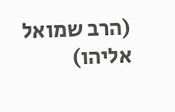(הרב שמואל אליהו)